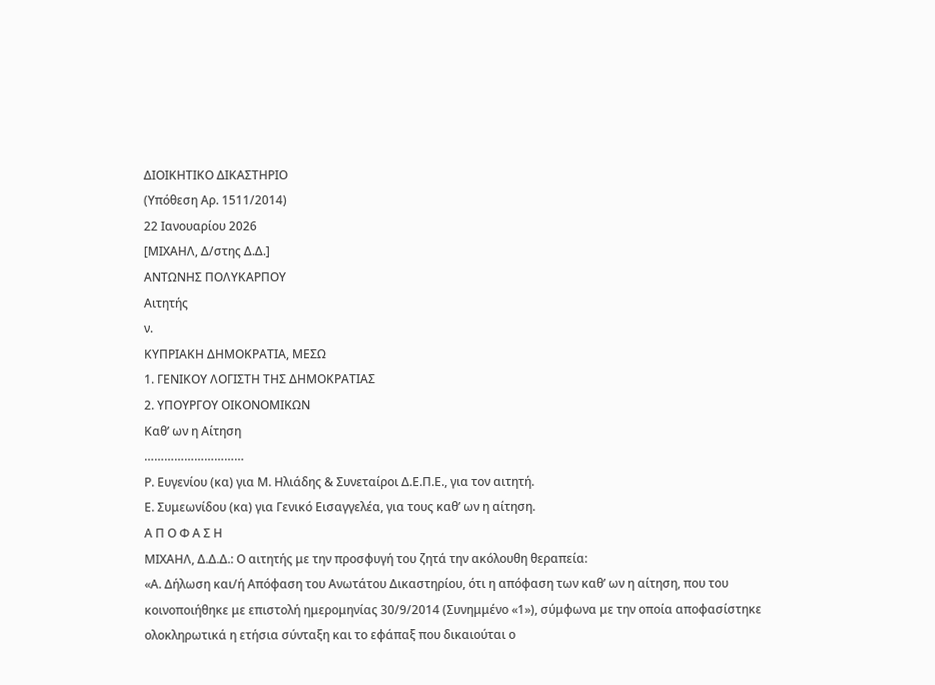ΔΙΟΙΚΗΤΙΚΟ ΔΙΚΑΣΤΗΡΙΟ
(Υπόθεση Αρ. 1511/2014)
22 Ιανουαρίου 2026
[ΜΙΧΑΗΛ, Δ/στης Δ.Δ.]
ΑΝΤΩΝΗΣ ΠΟΛΥΚΑΡΠΟΥ
Αιτητής
ν.
ΚΥΠΡΙΑΚΗ ΔΗΜΟΚΡΑΤΙΑ, ΜΕΣΩ
1. ΓΕΝΙΚΟΥ ΛΟΓΙΣΤΗ ΤΗΣ ΔΗΜΟΚΡΑΤΙΑΣ
2. ΥΠΟΥΡΓΟΥ ΟΙΚΟΝΟΜΙΚΩΝ
Καθ’ ων η Αίτηση
…………………………
Ρ. Ευγενίου (κα) για Μ. Ηλιάδης & Συνεταίροι Δ.Ε.Π.Ε., για τον αιτητή.
Ε. Συμεωνίδου (κα) για Γενικό Εισαγγελέα, για τους καθ’ ων η αίτηση.
Α Π Ο Φ Α Σ Η
ΜΙΧΑΗΛ, Δ.Δ.Δ.: Ο αιτητής με την προσφυγή του ζητά την ακόλουθη θεραπεία:
«Α. Δήλωση και/ή Απόφαση του Ανωτάτου Δικαστηρίου, ότι η απόφαση των καθ’ ων η αίτηση, που του κοινοποιήθηκε με επιστολή ημερομηνίας 30/9/2014 (Συνημμένο «1»), σύμφωνα με την οποία αποφασίστηκε ολοκληρωτικά η ετήσια σύνταξη και το εφάπαξ που δικαιούται ο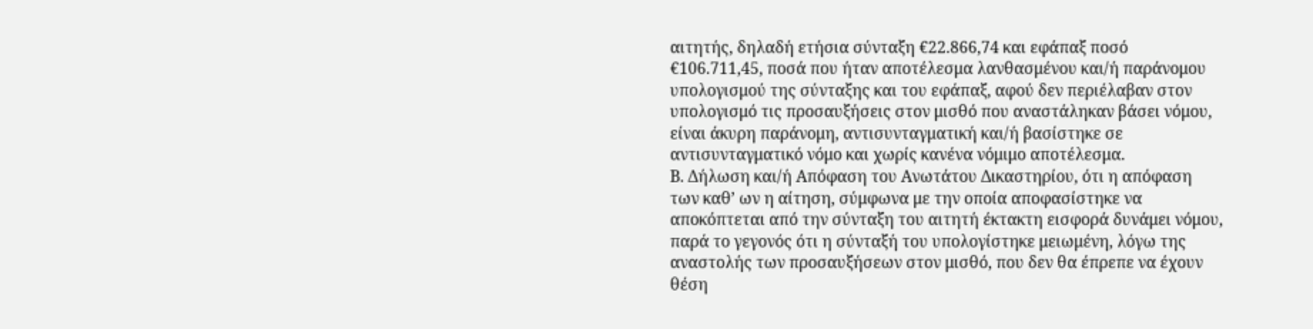αιτητής, δηλαδή ετήσια σύνταξη €22.866,74 και εφάπαξ ποσό €106.711,45, ποσά που ήταν αποτέλεσμα λανθασμένου και/ή παράνομου υπολογισμού της σύνταξης και του εφάπαξ, αφού δεν περιέλαβαν στον υπολογισμό τις προσαυξήσεις στον μισθό που αναστάληκαν βάσει νόμου, είναι άκυρη παράνομη, αντισυνταγματική και/ή βασίστηκε σε αντισυνταγματικό νόμο και χωρίς κανένα νόμιμο αποτέλεσμα.
Β. Δήλωση και/ή Απόφαση του Ανωτάτου Δικαστηρίου, ότι η απόφαση των καθ’ ων η αίτηση, σύμφωνα με την οποία αποφασίστηκε να αποκόπτεται από την σύνταξη του αιτητή έκτακτη εισφορά δυνάμει νόμου, παρά το γεγονός ότι η σύνταξή του υπολογίστηκε μειωμένη, λόγω της αναστολής των προσαυξήσεων στον μισθό, που δεν θα έπρεπε να έχουν θέση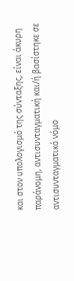και στον υπολογισμό της σύνταξης, είναι άκυρη παράνομη, αντισυνταγματική και/ή βασίστηκε σε αντισυνταγματικό νόμο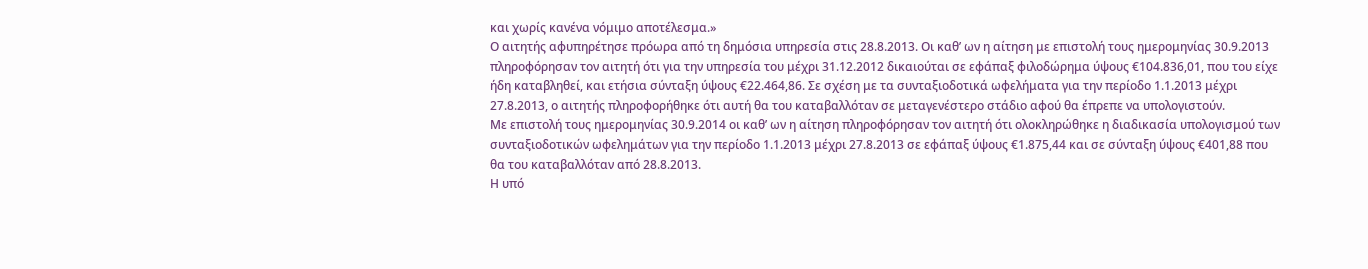και χωρίς κανένα νόμιμο αποτέλεσμα.»
Ο αιτητής αφυπηρέτησε πρόωρα από τη δημόσια υπηρεσία στις 28.8.2013. Οι καθ’ ων η αίτηση με επιστολή τους ημερομηνίας 30.9.2013 πληροφόρησαν τον αιτητή ότι για την υπηρεσία του μέχρι 31.12.2012 δικαιούται σε εφάπαξ φιλοδώρημα ύψους €104.836,01, που του είχε ήδη καταβληθεί, και ετήσια σύνταξη ύψους €22.464,86. Σε σχέση με τα συνταξιοδοτικά ωφελήματα για την περίοδο 1.1.2013 μέχρι 27.8.2013, ο αιτητής πληροφορήθηκε ότι αυτή θα του καταβαλλόταν σε μεταγενέστερο στάδιο αφού θα έπρεπε να υπολογιστούν.
Με επιστολή τους ημερομηνίας 30.9.2014 οι καθ’ ων η αίτηση πληροφόρησαν τον αιτητή ότι ολοκληρώθηκε η διαδικασία υπολογισμού των συνταξιοδοτικών ωφελημάτων για την περίοδο 1.1.2013 μέχρι 27.8.2013 σε εφάπαξ ύψους €1.875,44 και σε σύνταξη ύψους €401,88 που θα του καταβαλλόταν από 28.8.2013.
Η υπό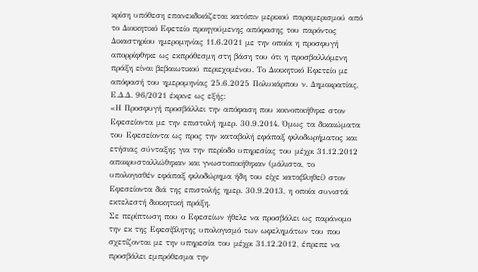κρίση υπόθεση επανεκδικάζεται κατόπιν μερικού παραμερισμού από το Διοικητικό Εφετείο προηγούμενης απόφασης του παρόντος Δικαστηρίου ημερομηνίας 11.6.2021 με την οποία η προσφυγή απορρίφθηκε ως εκπρόθεσμη στη βάση του ότι η προσβαλλόμενη πράξη είναι βεβαιωτικού περιεχομένου. Το Διοικητικό Εφετείο με απόφασή του ημερομηνίας 25.6.2025 Πολυκάρπου ν. Δημοκρατίας, Ε.Δ.Δ. 96/2021 έκρινε ως εξής:
«Η Προσφυγή προσβάλλει την απόφαση που κοινοποιήθηκε στον Εφεσείοντα με την επιστολή ημερ. 30.9.2014. Όμως τα δικαιώματα του Εφεσείοντα ως προς την καταβολή εφάπαξ φιλοδωρήματος και ετήσιας σύνταξης για την περίοδο υπηρεσίας του μέχρι 31.12.2012 αποκρυσταλλώθηκαν και γνωστοποιήθηκαν (μάλιστα, το υπολογισθέν εφάπαξ φιλοδώρημα ήδη του είχε καταβληθεί) στον Εφεσείοντα διά της επιστολής ημερ. 30.9.2013, η οποία συνιστά εκτελεστή διοικητική πράξη.
Σε περίπτωση που ο Εφεσείων ήθελε να προσβάλει ως παράνομο την εκ της Εφεσίβλητης υπολογισμό των ωφελημάτων του που σχετίζονται με την υπηρεσία του μέχρι 31.12.2012, έπρεπε να προσβάλει εμπρόθεσμα την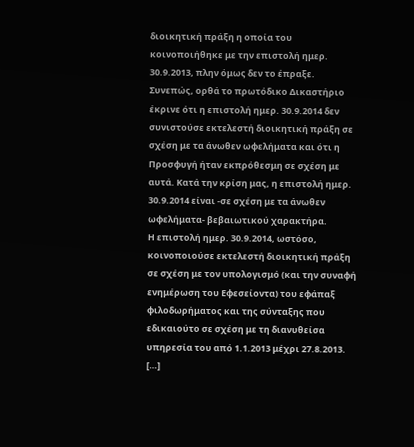διοικητική πράξη η οποία του κοινοποιήθηκε με την επιστολή ημερ. 30.9.2013, πλην όμως δεν το έπραξε.
Συνεπώς, ορθά το πρωτόδικο Δικαστήριο έκρινε ότι η επιστολή ημερ. 30.9.2014 δεν συνιστούσε εκτελεστή διοικητική πράξη σε σχέση με τα άνωθεν ωφελήματα και ότι η Προσφυγή ήταν εκπρόθεσμη σε σχέση με αυτά. Κατά την κρίση μας, η επιστολή ημερ. 30.9.2014 είναι -σε σχέση με τα άνωθεν ωφελήματα- βεβαιωτικού χαρακτήρα.
Η επιστολή ημερ. 30.9.2014, ωστόσο, κοινοποιούσε εκτελεστή διοικητική πράξη σε σχέση με τον υπολογισμό (και την συναφή ενημέρωση του Εφεσείοντα) του εφάπαξ φιλοδωρήματος και της σύνταξης που εδικαιούτο σε σχέση με τη διανυθείσα υπηρεσία του από 1.1.2013 μέχρι 27.8.2013.
[…]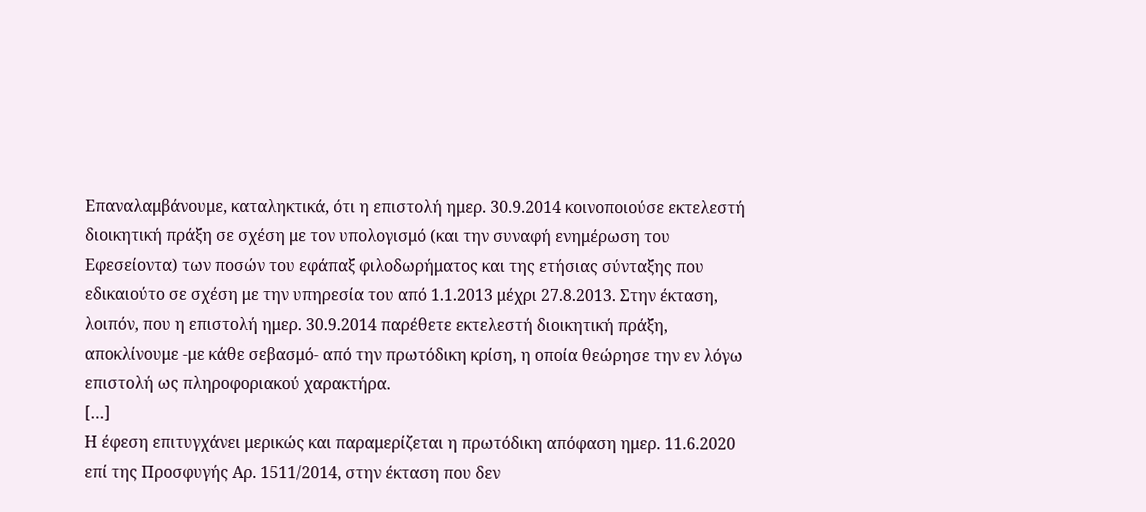Επαναλαμβάνουμε, καταληκτικά, ότι η επιστολή ημερ. 30.9.2014 κοινοποιούσε εκτελεστή διοικητική πράξη σε σχέση με τον υπολογισμό (και την συναφή ενημέρωση του Εφεσείοντα) των ποσών του εφάπαξ φιλοδωρήματος και της ετήσιας σύνταξης που εδικαιούτο σε σχέση με την υπηρεσία του από 1.1.2013 μέχρι 27.8.2013. Στην έκταση, λοιπόν, που η επιστολή ημερ. 30.9.2014 παρέθετε εκτελεστή διοικητική πράξη, αποκλίνουμε -με κάθε σεβασμό- από την πρωτόδικη κρίση, η οποία θεώρησε την εν λόγω επιστολή ως πληροφοριακού χαρακτήρα.
[…]
Η έφεση επιτυγχάνει μερικώς και παραμερίζεται η πρωτόδικη απόφαση ημερ. 11.6.2020 επί της Προσφυγής Αρ. 1511/2014, στην έκταση που δεν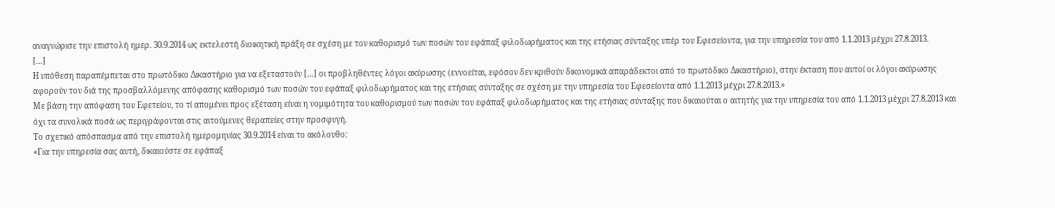αναγνώρισε την επιστολή ημερ. 30.9.2014 ως εκτελεστή διοικητική πράξη σε σχέση με τον καθορισμό των ποσών του εφάπαξ φιλοδωρήματος και της ετήσιας σύνταξης υπέρ του Εφεσείοντα, για την υπηρεσία του από 1.1.2013 μέχρι 27.8.2013.
[…]
Η υπόθεση παραπέμπεται στο πρωτόδικο Δικαστήριο για να εξεταστούν […] οι προβληθέντες λόγοι ακύρωσης (εννοείται, εφόσον δεν κριθούν δικονομικά απαράδεκτοι από το πρωτόδικο Δικαστήριο), στην έκταση που αυτοί οι λόγοι ακύρωσης αφορούν τον διά της προσβαλλόμενης απόφασης καθορισμό των ποσών του εφάπαξ φιλοδωρήματος και της ετήσιας σύνταξης σε σχέση με την υπηρεσία του Εφεσείοντα από 1.1.2013 μέχρι 27.8.2013.»
Με βάση την απόφαση του Εφετείου, το τί απομένει προς εξέταση είναι η νομιμότητα του καθορισμού των ποσών του εφάπαξ φιλοδωρήματος και της ετήσιας σύνταξης που δικαιούται ο αιτητής για την υπηρεσία του από 1.1.2013 μέχρι 27.8.2013 και όχι τα συνολικά ποσά ως περιγράφονται στις αιτούμενες θεραπείες στην προσφυγή.
Το σχετικό απόσπασμα από την επιστολή ημερομηνίας 30.9.2014 είναι το ακόλουθο:
«Για την υπηρεσία σας αυτή, δικαιούστε σε εφάπαξ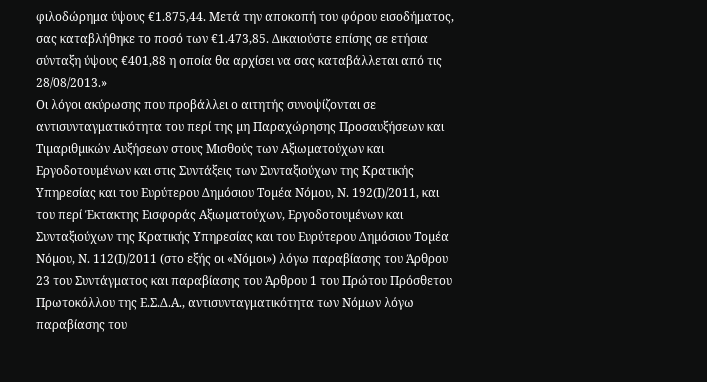φιλοδώρημα ύψους €1.875,44. Μετά την αποκοπή του φόρου εισοδήματος, σας καταβλήθηκε το ποσό των €1.473,85. Δικαιούστε επίσης σε ετήσια σύνταξη ύψους €401,88 η οποία θα αρχίσει να σας καταβάλλεται από τις 28/08/2013.»
Οι λόγοι ακύρωσης που προβάλλει ο αιτητής συνοψίζονται σε αντισυνταγματικότητα του περί της µη Παραχώρησης Προσαυξήσεων και Τιµαριθµικών Αυξήσεων στους Μισθούς των Αξιωµατούχων και Εργοδοτουµένων και στις Συντάξεις των Συνταξιούχων της Κρατικής Υπηρεσίας και του Ευρύτερου Δηµόσιου Τοµέα Νόμου, Ν. 192(Ι)/2011, και του περί Έκτακτης Εισφοράς Αξιωµατούχων, Εργοδοτουµένων και Συνταξιούχων της Κρατικής Υπηρεσίας και του Ευρύτερου Δηµόσιου Τοµέα Νόµου, Ν. 112(Ι)/2011 (στο εξής οι «Νόμοι») λόγω παραβίασης του Άρθρου 23 του Συντάγματος και παραβίασης του Άρθρου 1 του Πρώτου Πρόσθετου Πρωτοκόλλου της Ε.Σ.Δ.Α., αντισυνταγματικότητα των Νόμων λόγω παραβίασης του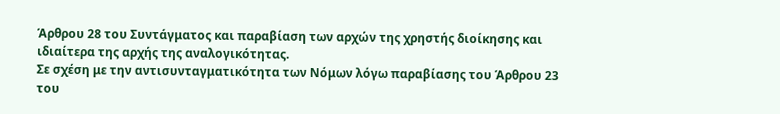Άρθρου 28 του Συντάγματος και παραβίαση των αρχών της χρηστής διοίκησης και ιδιαίτερα της αρχής της αναλογικότητας.
Σε σχέση με την αντισυνταγματικότητα των Νόμων λόγω παραβίασης του Άρθρου 23 του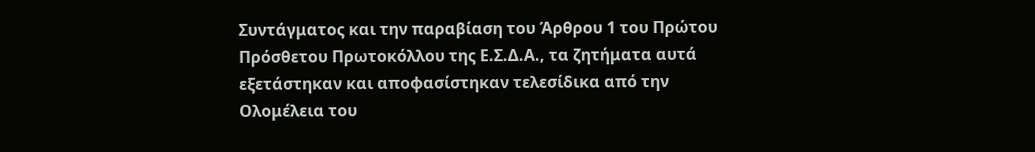Συντάγματος και την παραβίαση του Άρθρου 1 του Πρώτου Πρόσθετου Πρωτοκόλλου της Ε.Σ.Δ.Α., τα ζητήματα αυτά εξετάστηκαν και αποφασίστηκαν τελεσίδικα από την Ολομέλεια του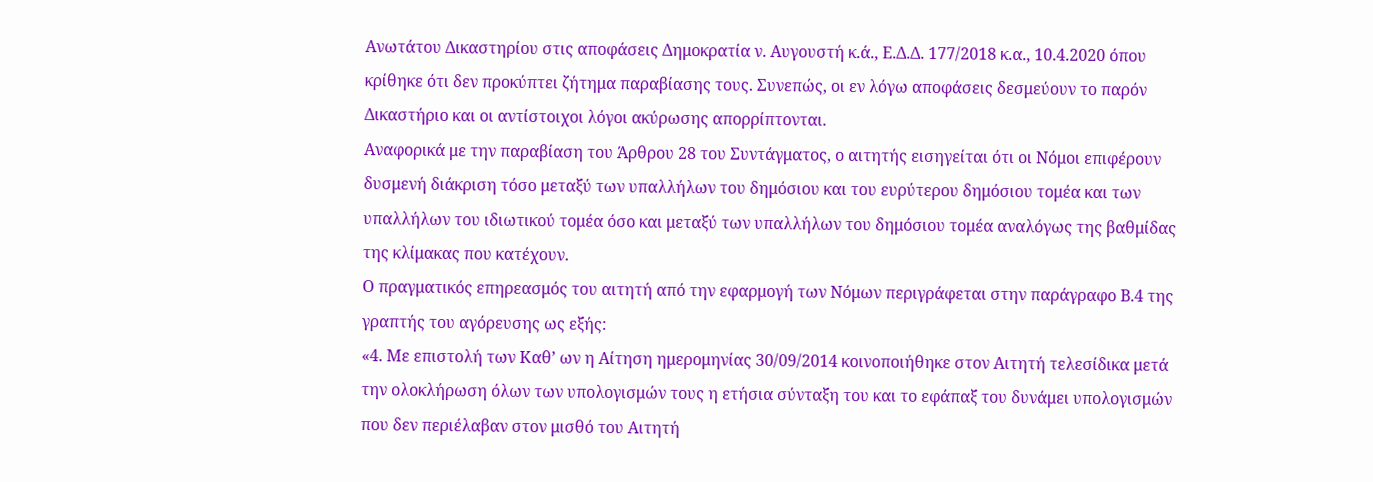Ανωτάτου Δικαστηρίου στις αποφάσεις Δημοκρατία ν. Αυγουστή κ.ά., Ε.Δ.Δ. 177/2018 κ.α., 10.4.2020 όπου κρίθηκε ότι δεν προκύπτει ζήτημα παραβίασης τους. Συνεπώς, οι εν λόγω αποφάσεις δεσμεύουν το παρόν Δικαστήριο και οι αντίστοιχοι λόγοι ακύρωσης απορρίπτονται.
Αναφορικά με την παραβίαση του Άρθρου 28 του Συντάγματος, ο αιτητής εισηγείται ότι οι Νόμοι επιφέρουν δυσμενή διάκριση τόσο μεταξύ των υπαλλήλων του δημόσιου και του ευρύτερου δημόσιου τομέα και των υπαλλήλων του ιδιωτικού τομέα όσο και μεταξύ των υπαλλήλων του δημόσιου τομέα αναλόγως της βαθμίδας της κλίμακας που κατέχουν.
Ο πραγματικός επηρεασμός του αιτητή από την εφαρμογή των Νόμων περιγράφεται στην παράγραφο Β.4 της γραπτής του αγόρευσης ως εξής:
«4. Με επιστολή των Καθ’ ων η Αίτηση ημερομηνίας 30/09/2014 κοινοποιήθηκε στον Αιτητή τελεσίδικα μετά την ολοκλήρωση όλων των υπολογισμών τους η ετήσια σύνταξη του και το εφάπαξ του δυνάμει υπολογισμών που δεν περιέλαβαν στον μισθό του Αιτητή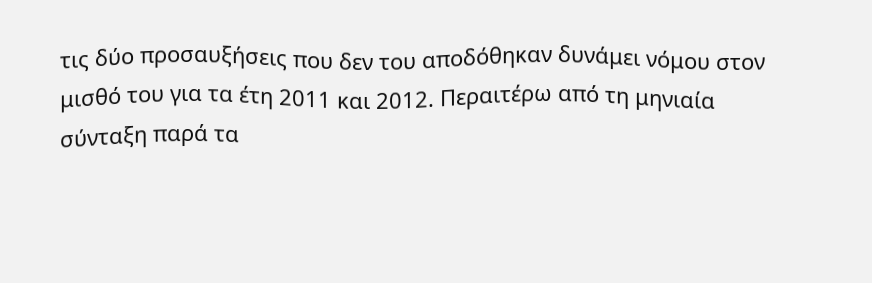τις δύο προσαυξήσεις που δεν του αποδόθηκαν δυνάμει νόμου στον μισθό του για τα έτη 2011 και 2012. Περαιτέρω από τη μηνιαία σύνταξη παρά τα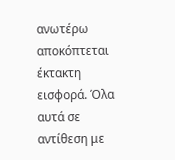ανωτέρω αποκόπτεται έκτακτη εισφορά. Όλα αυτά σε αντίθεση με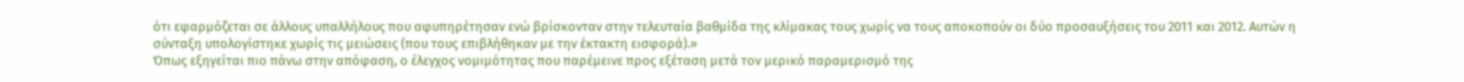ότι εφαρμόζεται σε άλλους υπαλλήλους που αφυπηρέτησαν ενώ βρίσκονταν στην τελευταία βαθμίδα της κλίμακας τους χωρίς να τους αποκοπούν οι δύο προσαυξήσεις του 2011 και 2012. Αυτών η σύνταξη υπολογίστηκε χωρίς τις μειώσεις (που τους επιβλήθηκαν με την έκτακτη εισφορά).»
Όπως εξηγείται πιο πάνω στην απόφαση, ο έλεγχος νομιμότητας που παρέμεινε προς εξέταση μετά τον μερικό παραμερισμό της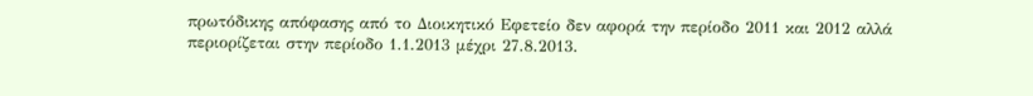πρωτόδικης απόφασης από το Διοικητικό Εφετείο δεν αφορά την περίοδο 2011 και 2012 αλλά περιορίζεται στην περίοδο 1.1.2013 μέχρι 27.8.2013.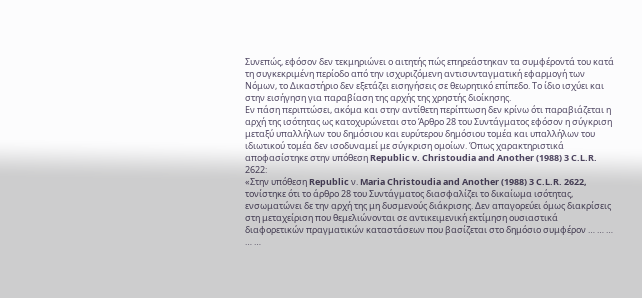Συνεπώς, εφόσον δεν τεκμηριώνει ο αιτητής πώς επηρεάστηκαν τα συμφέροντά του κατά τη συγκεκριμένη περίοδο από την ισχυριζόμενη αντισυνταγματική εφαρμογή των Νόμων, το Δικαστήριο δεν εξετάζει εισηγήσεις σε θεωρητικό επίπεδο. Το ίδιο ισχύει και στην εισήγηση για παραβίαση της αρχής της χρηστής διοίκησης.
Εν πάση περιπτώσει, ακόμα και στην αντίθετη περίπτωση δεν κρίνω ότι παραβιάζεται η αρχή της ισότητας ως κατοχυρώνεται στο Άρθρο 28 του Συντάγματος εφόσον η σύγκριση μεταξύ υπαλλήλων του δημόσιου και ευρύτερου δημόσιου τομέα και υπαλλήλων του ιδιωτικού τομέα δεν ισοδυναμεί με σύγκριση ομοίων. Όπως χαρακτηριστικά αποφασίστηκε στην υπόθεση Republic v. Christoudia and Another (1988) 3 C.L.R. 2622:
«Στην υπόθεση Republic ν. Maria Christoudia and Another (1988) 3 C.L.R. 2622, τονίστηκε ότι το άρθρο 28 του Συντάγματος διασφαλίζει το δικαίωμα ισότητας, ενσωματώνει δε την αρχή της μη δυσμενούς διάκρισης. Δεν απαγορεύει όμως διακρίσεις στη μεταχείριση που θεμελιώνονται σε αντικειμενική εκτίμηση ουσιαστικά διαφορετικών πραγματικών καταστάσεων που βασίζεται στο δημόσιο συμφέρον … … … … …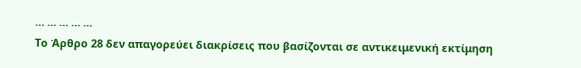… … … … …
Το Άρθρο 28 δεν απαγορεύει διακρίσεις που βασίζονται σε αντικειμενική εκτίμηση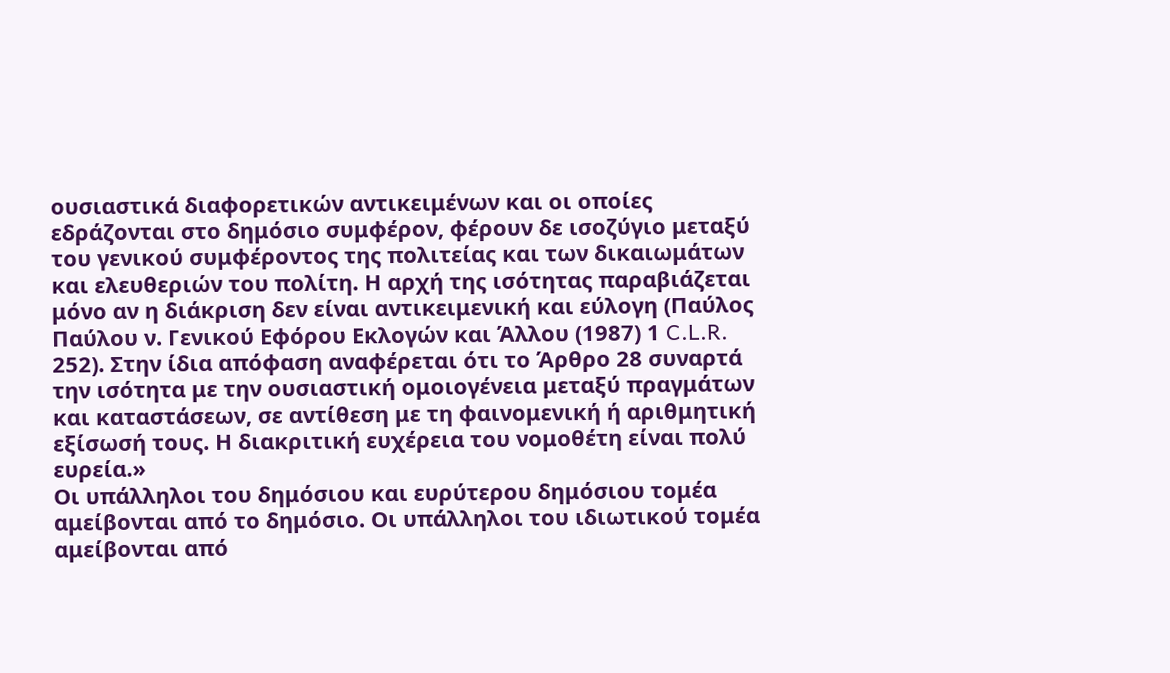ουσιαστικά διαφορετικών αντικειμένων και οι οποίες εδράζονται στο δημόσιο συμφέρον, φέρουν δε ισοζύγιο μεταξύ του γενικού συμφέροντος της πολιτείας και των δικαιωμάτων και ελευθεριών του πολίτη. Η αρχή της ισότητας παραβιάζεται μόνο αν η διάκριση δεν είναι αντικειμενική και εύλογη (Παύλος Παύλου ν. Γενικού Εφόρου Εκλογών και Άλλου (1987) 1 C.L.R. 252). Στην ίδια απόφαση αναφέρεται ότι το Άρθρο 28 συναρτά την ισότητα με την ουσιαστική ομοιογένεια μεταξύ πραγμάτων και καταστάσεων, σε αντίθεση με τη φαινομενική ή αριθμητική εξίσωσή τους. Η διακριτική ευχέρεια του νομοθέτη είναι πολύ ευρεία.»
Οι υπάλληλοι του δημόσιου και ευρύτερου δημόσιου τομέα αμείβονται από το δημόσιο. Οι υπάλληλοι του ιδιωτικού τομέα αμείβονται από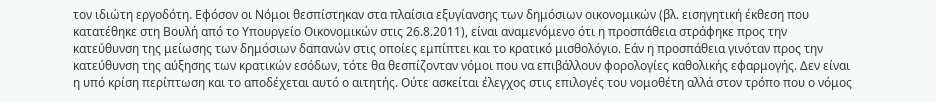τον ιδιώτη εργοδότη. Εφόσον οι Νόμοι θεσπίστηκαν στα πλαίσια εξυγίανσης των δημόσιων οικονομικών (βλ. εισηγητική έκθεση που κατατέθηκε στη Βουλή από το Υπουργείο Οικονομικών στις 26.8.2011), είναι αναμενόμενο ότι η προσπάθεια στράφηκε προς την κατεύθυνση της μείωσης των δημόσιων δαπανών στις οποίες εμπίπτει και το κρατικό μισθολόγιο. Εάν η προσπάθεια γινόταν προς την κατεύθυνση της αύξησης των κρατικών εσόδων, τότε θα θεσπίζονταν νόμοι που να επιβάλλουν φορολογίες καθολικής εφαρμογής. Δεν είναι η υπό κρίση περίπτωση και το αποδέχεται αυτό ο αιτητής. Ούτε ασκείται έλεγχος στις επιλογές του νομοθέτη αλλά στον τρόπο που ο νόμος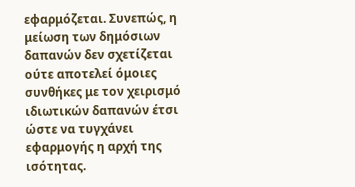εφαρμόζεται. Συνεπώς, η μείωση των δημόσιων δαπανών δεν σχετίζεται ούτε αποτελεί όμοιες συνθήκες με τον χειρισμό ιδιωτικών δαπανών έτσι ώστε να τυγχάνει εφαρμογής η αρχή της ισότητας.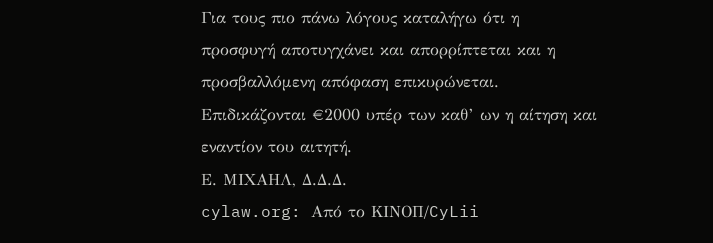Για τους πιο πάνω λόγους καταλήγω ότι η προσφυγή αποτυγχάνει και απορρίπτεται και η προσβαλλόμενη απόφαση επικυρώνεται. Επιδικάζονται €2000 υπέρ των καθ’ ων η αίτηση και εναντίον του αιτητή.
Ε. ΜΙΧΑΗΛ, Δ.Δ.Δ.
cylaw.org: Από το ΚΙΝOΠ/CyLii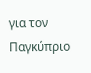για τον Παγκύπριο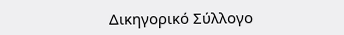Δικηγορικό Σύλλογο